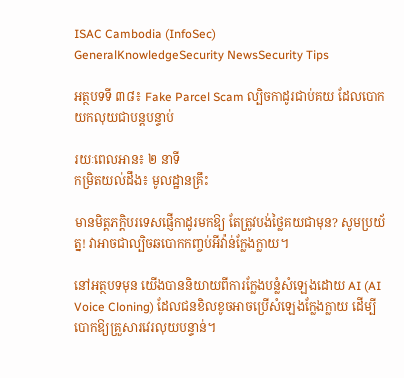ISAC Cambodia (InfoSec)
GeneralKnowledgeSecurity NewsSecurity Tips

អត្ថបទទី ៣៨៖ Fake Parcel Scam ល្បិចកាដូរជាប់គយ ដែលបោកយកលុយជាបន្តបន្ទាប់

រយៈពេលអាន៖ ២ នាទី
កម្រិតយល់ដឹង៖ មូលដ្ឋានគ្រឹះ

មានមិត្តភក្តិបរទេសផ្ញើកាដូរមកឱ្យ តែត្រូវបង់ថ្លៃគយជាមុន? សូមប្រយ័ត្ន! វាអាចជាល្បិចឆបោកកញ្ចប់អីវ៉ាន់ក្លែងក្លាយ។

នៅអត្ថបទមុន យើងបាននិយាយពីការក្លែងបន្លំសំឡេងដោយ AI (AI Voice Cloning) ដែលជនខិលខូចអាចប្រើសំឡេងក្លែងក្លាយ ដើម្បីបោកឱ្យគ្រួសារវេរលុយបន្ទាន់។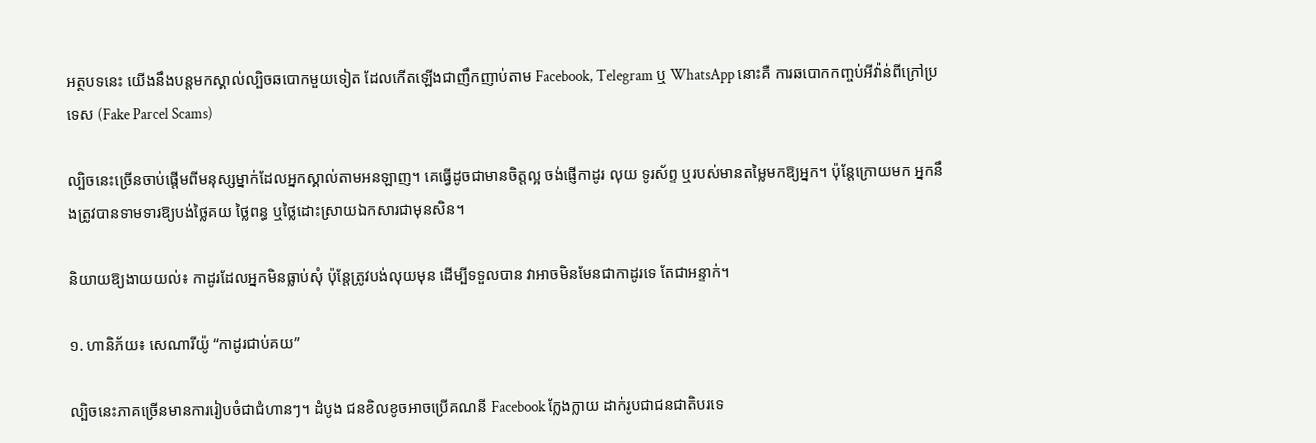អត្ថបទនេះ យើងនឹងបន្តមកស្គាល់ល្បិចឆបោកមួយទៀត ដែលកើតឡើងជាញឹកញាប់តាម Facebook, Telegram ឬ WhatsApp នោះគឺ ការឆបោកកញ្ចប់អីវ៉ាន់ពីក្រៅប្រទេស (Fake Parcel Scams)

ល្បិចនេះច្រើនចាប់ផ្តើមពីមនុស្សម្នាក់ដែលអ្នកស្គាល់តាមអនឡាញ។ គេធ្វើដូចជាមានចិត្តល្អ ចង់ផ្ញើកាដូរ លុយ ទូរស័ព្ទ ឬរបស់មានតម្លៃមកឱ្យអ្នក។ ប៉ុន្តែក្រោយមក អ្នកនឹងត្រូវបានទាមទារឱ្យបង់ថ្លៃគយ ថ្លៃពន្ធ ឬថ្លៃដោះស្រាយឯកសារជាមុនសិន។

និយាយឱ្យងាយយល់៖ កាដូរដែលអ្នកមិនធ្លាប់សុំ ប៉ុន្តែត្រូវបង់លុយមុន ដើម្បីទទួលបាន វាអាចមិនមែនជាកាដូរទេ តែជាអន្ទាក់។

១. ហានិភ័យ៖ សេណារីយ៉ូ “កាដូរជាប់គយ”

ល្បិចនេះភាគច្រើនមានការរៀបចំជាជំហានៗ។ ដំបូង ជនខិលខូចអាចប្រើគណនី Facebook ក្លែងក្លាយ ដាក់រូបជាជនជាតិបរទេ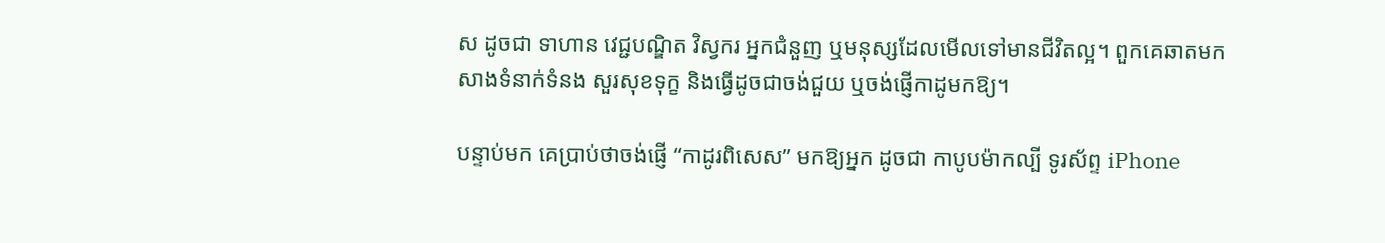ស ដូចជា ទាហាន វេជ្ជបណ្ឌិត វិស្វករ អ្នកជំនួញ ឬមនុស្សដែលមើលទៅមានជីវិតល្អ។ ពួកគេឆាតមកសាងទំនាក់ទំនង សួរសុខទុក្ខ និងធ្វើដូចជាចង់ជួយ ឬចង់ផ្ញើកាដូមកឱ្យ។

បន្ទាប់មក គេប្រាប់ថាចង់ផ្ញើ “កាដូរពិសេស” មកឱ្យអ្នក ដូចជា កាបូបម៉ាកល្បី ទូរស័ព្ទ iPhone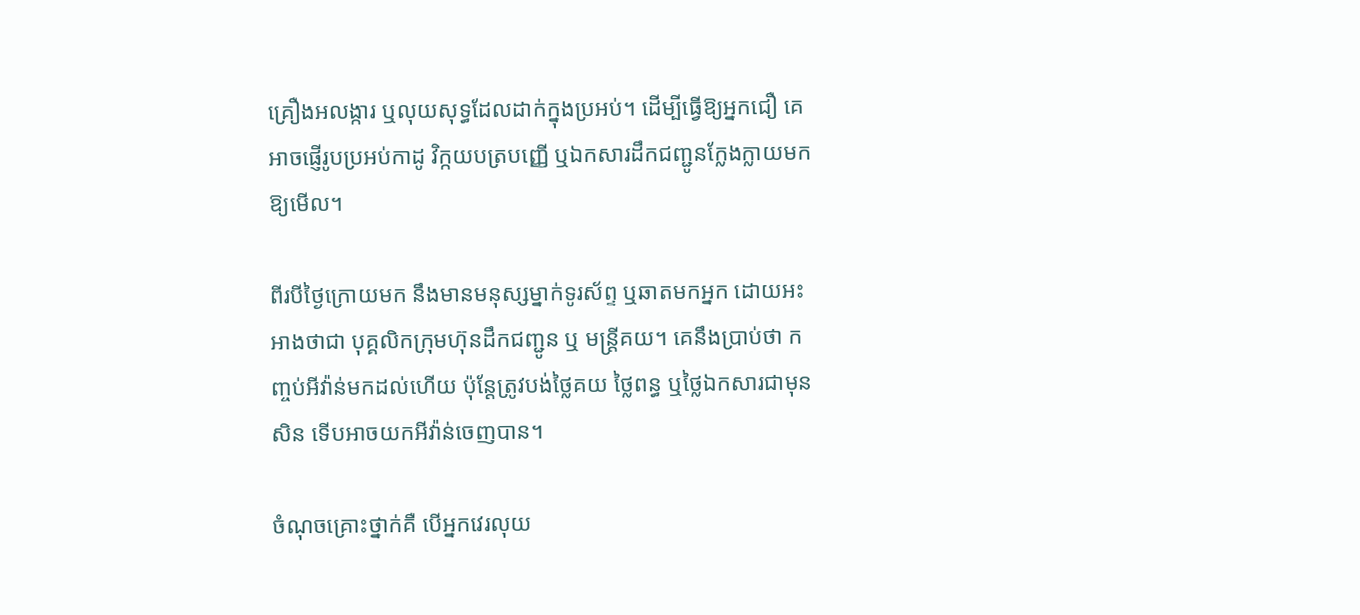គ្រឿងអលង្ការ ឬលុយសុទ្ធដែលដាក់ក្នុងប្រអប់។ ដើម្បីធ្វើឱ្យអ្នកជឿ គេអាចផ្ញើរូបប្រអប់កាដូ វិក្កយបត្របញ្ញើ ឬឯកសារដឹកជញ្ជូនក្លែងក្លាយមកឱ្យមើល។

ពីរបីថ្ងៃក្រោយមក នឹងមានមនុស្សម្នាក់ទូរស័ព្ទ ឬឆាតមកអ្នក ដោយអះអាងថាជា បុគ្គលិកក្រុមហ៊ុនដឹកជញ្ជូន ឬ មន្ត្រីគយ។ គេនឹងប្រាប់ថា កញ្ចប់អីវ៉ាន់មកដល់ហើយ ប៉ុន្តែត្រូវបង់ថ្លៃគយ ថ្លៃពន្ធ ឬថ្លៃឯកសារជាមុនសិន ទើបអាចយកអីវ៉ាន់ចេញបាន។

ចំណុចគ្រោះថ្នាក់គឺ បើអ្នកវេរលុយ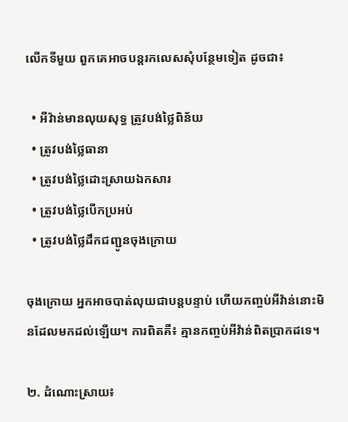លើកទីមួយ ពួកគេអាចបន្តរកលេសសុំបន្ថែមទៀត ដូចជា៖

  • អីវ៉ាន់មានលុយសុទ្ធ ត្រូវបង់ថ្លៃពិន័យ
  • ត្រូវបង់ថ្លៃធានា
  • ត្រូវបង់ថ្លៃដោះស្រាយឯកសារ
  • ត្រូវបង់ថ្លៃបើកប្រអប់
  • ត្រូវបង់ថ្លៃដឹកជញ្ជូនចុងក្រោយ

ចុងក្រោយ អ្នកអាចបាត់លុយជាបន្តបន្ទាប់ ហើយកញ្ចប់អីវ៉ាន់នោះមិនដែលមកដល់ឡើយ។ ការពិតគឺ៖ គ្មានកញ្ចប់អីវ៉ាន់ពិតប្រាកដទេ។

២. ដំណោះស្រាយ៖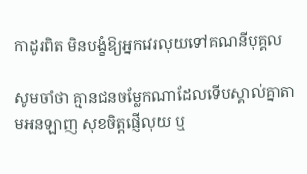កាដូរពិត មិនបង្ខំឱ្យអ្នកវេរលុយទៅគណនីបុគ្គល

សូមចាំថា គ្មានជនចម្លែកណាដែលទើបស្គាល់គ្នាតាមអនឡាញ សុខចិត្តផ្ញើលុយ ឬ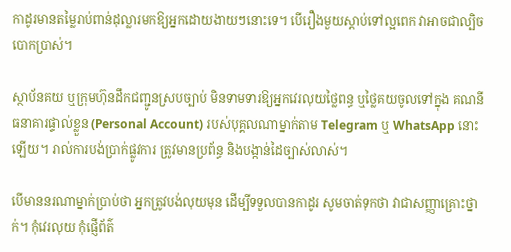កាដូរមានតម្លៃរាប់ពាន់ដុល្លារមកឱ្យអ្នកដោយងាយៗនោះទេ។ បើរឿងមួយស្តាប់ទៅល្អពេក វាអាចជាល្បិចបោកប្រាស់។

ស្ថាប័នគយ ឬក្រុមហ៊ុនដឹកជញ្ជូនស្របច្បាប់ មិនទាមទារឱ្យអ្នកវេរលុយថ្លៃពន្ធ ឬថ្លៃគយចូលទៅក្នុង គណនីធនាគារផ្ទាល់ខ្លួន (Personal Account) របស់បុគ្គលណាម្នាក់តាម Telegram ឬ WhatsApp នោះឡើយ។ រាល់ការបង់ប្រាក់ផ្លូវការ ត្រូវមានប្រព័ន្ធ និងបង្កាន់ដៃច្បាស់លាស់។

បើមាននរណាម្នាក់ប្រាប់ថា អ្នកត្រូវបង់លុយមុន ដើម្បីទទួលបានកាដូរ សូមចាត់ទុកថា វាជាសញ្ញាគ្រោះថ្នាក់។ កុំវេរលុយ កុំផ្ញើព័ត៌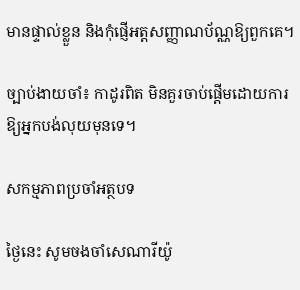មានផ្ទាល់ខ្លួន និងកុំផ្ញើអត្តសញ្ញាណប័ណ្ណឱ្យពួកគេ។

ច្បាប់ងាយចាំ៖ កាដូរពិត មិនគួរចាប់ផ្តើមដោយការឱ្យអ្នកបង់លុយមុនទេ។

សកម្មភាពប្រចាំអត្ថបទ

ថ្ងៃនេះ សូមចងចាំសេណារីយ៉ូ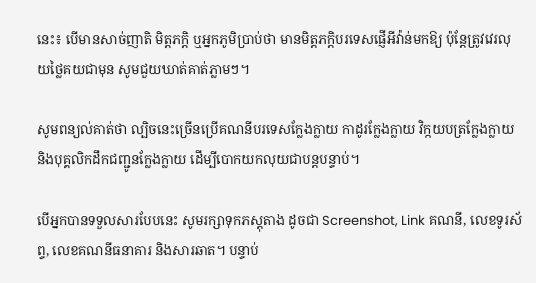នេះ៖ បើមានសាច់ញាតិ មិត្តភក្តិ ឬអ្នកភូមិប្រាប់ថា មានមិត្តភក្តិបរទេសផ្ញើអីវ៉ាន់មកឱ្យ ប៉ុន្តែត្រូវវេរលុយថ្លៃគយជាមុន សូមជួយឃាត់គាត់ភ្លាមៗ។

សូមពន្យល់គាត់ថា ល្បិចនេះច្រើនប្រើគណនីបរទេសក្លែងក្លាយ កាដូរក្លែងក្លាយ វិក្កយបត្រក្លែងក្លាយ និងបុគ្គលិកដឹកជញ្ជូនក្លែងក្លាយ ដើម្បីបោកយកលុយជាបន្តបន្ទាប់។

បើអ្នកបានទទួលសារបែបនេះ សូមរក្សាទុកភស្តុតាង ដូចជា Screenshot, Link គណនី, លេខទូរស័ព្ទ, លេខគណនីធនាគារ និងសារឆាត។ បន្ទាប់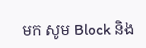មក សូម Block និង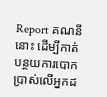Report គណនីនោះ ដើម្បីកាត់បន្ថយការបោកប្រាស់លើអ្នកដ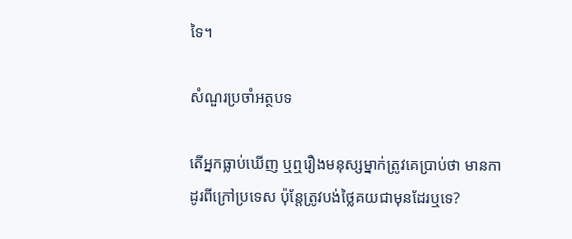ទៃ។

សំណួរប្រចាំអត្ថបទ

តើអ្នកធ្លាប់ឃើញ ឬឮរឿងមនុស្សម្នាក់ត្រូវគេប្រាប់ថា មានកាដូរពីក្រៅប្រទេស ប៉ុន្តែត្រូវបង់ថ្លៃគយជាមុនដែរឬទេ?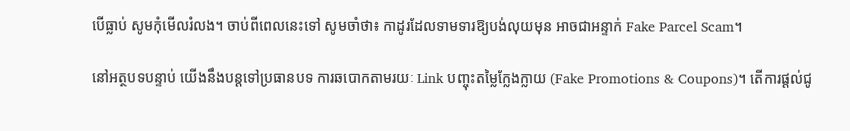បើធ្លាប់ សូមកុំមើលរំលង។ ចាប់ពីពេលនេះទៅ សូមចាំថា៖ កាដូរដែលទាមទារឱ្យបង់លុយមុន អាចជាអន្ទាក់ Fake Parcel Scam។

នៅអត្ថបទបន្ទាប់ យើងនឹងបន្តទៅប្រធានបទ ការឆបោកតាមរយៈ Link បញ្ចុះតម្លៃក្លែងក្លាយ (Fake Promotions & Coupons)។ តើការផ្តល់ជូ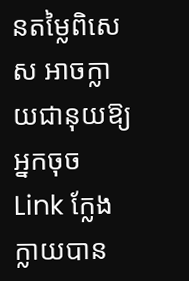នតម្លៃពិសេស អាចក្លាយជានុយឱ្យអ្នកចុច Link ក្លែងក្លាយបាន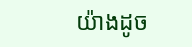យ៉ាងដូច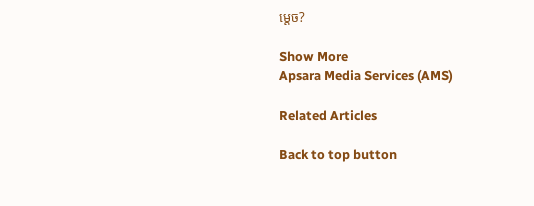ម្តេច?

Show More
Apsara Media Services (AMS)

Related Articles

Back to top button